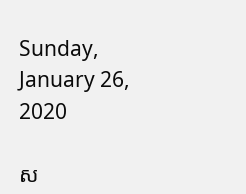Sunday, January 26, 2020

ស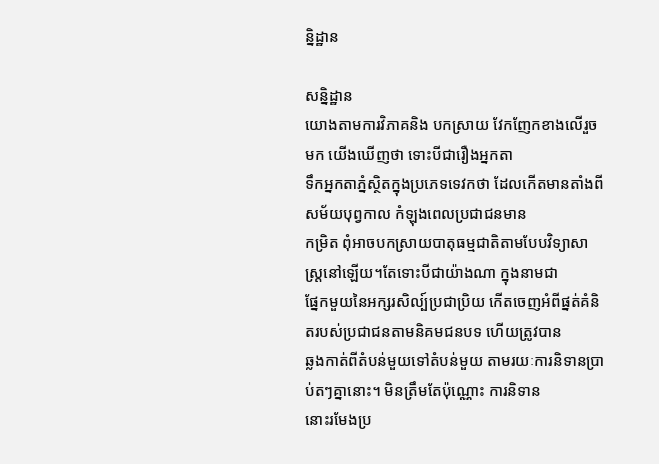ន្និដ្ឋាន

សន្និដ្ឋាន
យោងតាមការវិភាគនិង បកស្រាយ វែកញែកខាងលើរួចមក យើងឃើញថា ទោះបីជារឿងអ្នកតា
ទឹកអ្នកតាភ្នំស្ថិតក្នុងប្រភេទទេវកថា ដែលកើតមានតាំងពីសម័យបុព្វកាល កំឡុងពេលប្រជាជនមាន
កម្រិត ពុំអាចបកស្រាយបាតុធម្មជាតិតាមបែបវិទ្យាសាស្ត្រនៅឡើយ។តែទោះបីជាយ៉ាងណា ក្នុងនាមជា
ផ្នែកមួយនៃអក្សរសិល្ប៍ប្រជាប្រិយ កើតចេញអំពីផ្នត់គំនិតរបស់ប្រជាជនតាមនិគមជនបទ ហើយត្រូវបាន
ឆ្លងកាត់ពីតំបន់មួយទៅតំបន់មួយ តាមរយៈការនិទានប្រាប់តៗគ្នានោះ។ មិនត្រឹមតែប៉ុណ្ណោះ ការនិទាន
នោះរមែងប្រ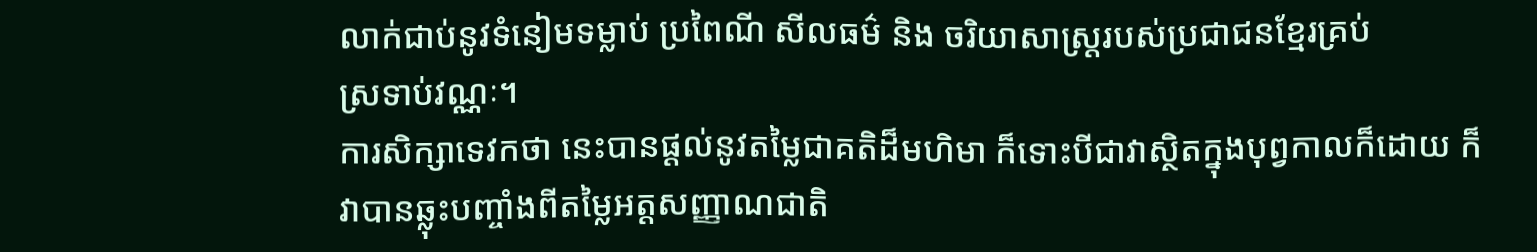លាក់ជាប់នូវទំនៀមទម្លាប់ ប្រពៃណី សីលធម៌ និង ចរិយាសាស្ត្ររបស់ប្រជាជនខ្មែរគ្រប់
ស្រទាប់វណ្ណៈ។
ការសិក្សាទេវកថា នេះបានផ្តល់នូវតម្លៃជាគតិដ៏មហិមា ក៏ទោះបីជាវាស្ថិតក្នុងបុព្វកាលក៏ដោយ ក៏
វាបានឆ្លុះបញ្ចាំងពីតម្លៃអត្តសញ្ញាណជាតិ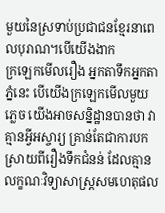មួយនៃស្រទាប់ប្រជាជនខ្មែរនាពេលបុរាណ។បើយើងងាក
ក្រឡេកមើលរឿង អ្នកតាទឹកអ្នកតាភ្នំនេះ បើយើងក្រឡេកមើលមួយភ្លេច យើងអាចសន្និដ្ឋានបានថា វា
គ្មានអ្វីអស្ចារ្យ គ្រាន់តែជាការបកស្រាយពីរឿងទឹកជំនន់ ដែលគ្មានលក្ខណៈវិទ្យាសាស្ត្រសមហេតុផល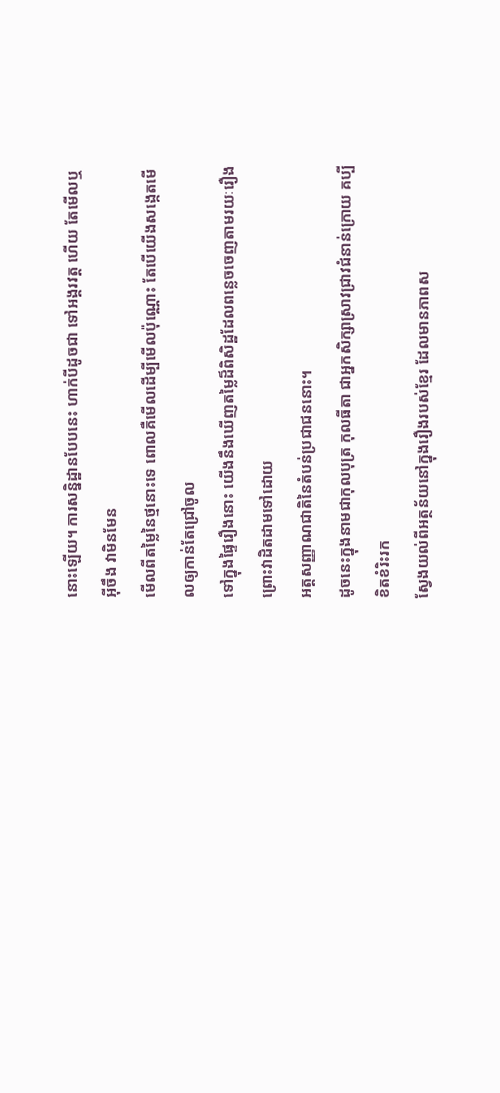នោះឡើយ។ ការសន្និដ្ឋានបែបនេះ ហាក់បីដូចជា ទៅអង្គរវត្ត ហើយ តែមើលឬ អ៊ីចឹង វាមិនមែន
មើលពីតម្លៃនៃថ្មនោះទេ ពោលគឺមើលដើម្បីមើលប៉ុណ្ណោះ តែបើយើងសង្កេតមើលឲ្យកាន់តែជ្រៅចូល
ទៅក្នុងផ្ទៃរឿងនោះ យើងនឹងឃើញតម្លៃដ៏ពិសិដ្ឋដែលពន្លេចចេញតាមរយៈរឿង ព្រោះវាដិតដាមទៅដោយ
អត្តសញ្ញាណជាតិនៃតំបន់ប្រជាជននោះ។
ដូចនេះក្នុងនាមជាកុលបុត្រ កុលធីតា ជាអ្នកសិក្សាស្រាវជ្រាវជំនាន់ក្រោយ គប្បីខិតខំរិះរក
ស្វែងយល់ពីអត្ថន័យនៅក្នុងរឿងរបស់ខ្មែរ ដែលមានភាពស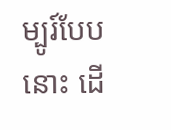ម្បូរ៍បែបនោះ ដើ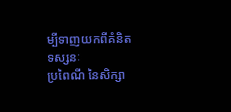ម្បីទាញយកពីគំនិត ទស្សនៈ
ប្រពៃណី នៃសិក្សា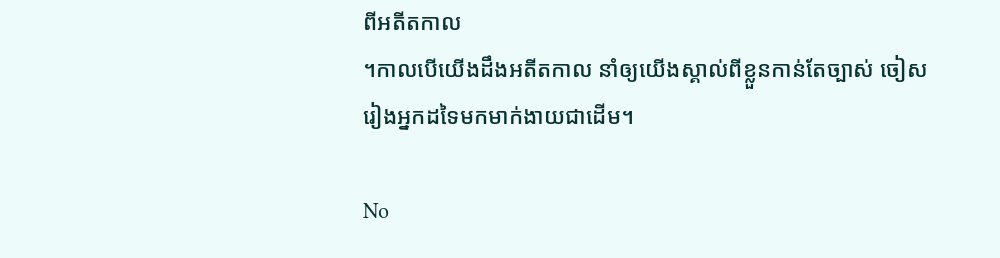ពីអតីតកាល
។កាលបើយើងដឹងអតីតកាល នាំឲ្យយើងស្គាល់ពីខ្លួនកាន់តែច្បាស់ ចៀស
រៀងអ្នកដទៃមកមាក់ងាយជាដើម។

No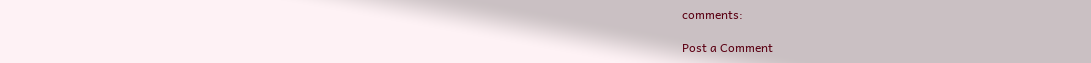comments:

Post a Comment